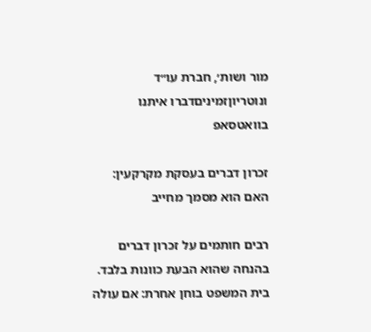מור ושות׳, חברת עו״ד ונוטריוןזמיניםדברו איתנו בוואטסאפ

זכרון דברים בעסקת מקרקעין: האם הוא מסמך מחייב

רבים חותמים על זכרון דברים בהנחה שהוא הבעת כוונות בלבד. בית המשפט בוחן אחרת: אם עולה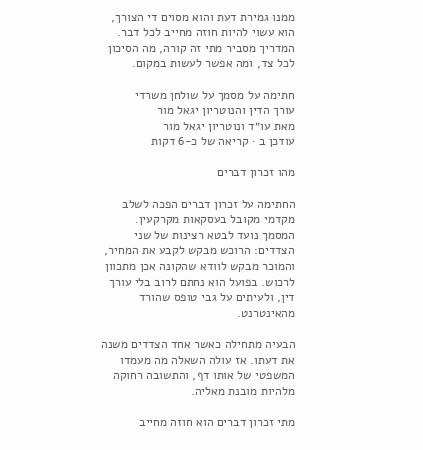ממנו גמירת דעת והוא מסוים די הצורך, הוא עשוי להיות חוזה מחייב לכל דבר. המדריך מסביר מתי זה קורה, מה הסיכון לכל צד, ומה אפשר לעשות במקום.

חתימה על מסמך על שולחן משרדי
עורך הדין והנוטריון יגאל מור
מאת עו״ד ונוטריון יגאל מור
עודכן ב · קריאה של כ-6 דקות

מהו זכרון דברים

החתימה על זכרון דברים הפכה לשלב מקדמי מקובל בעסקאות מקרקעין. המסמך נועד לבטא רצינות של שני הצדדים: הרוכש מבקש לקבע את המחיר, והמוכר מבקש לוודא שהקונה אכן מתכוון לרכוש. בפועל הוא נחתם לרוב בלי עורך דין, ולעיתים על גבי טופס שהורד מהאינטרנט.

הבעיה מתחילה כאשר אחד הצדדים משנה את דעתו. אז עולה השאלה מה מעמדו המשפטי של אותו דף, והתשובה רחוקה מלהיות מובנת מאליה.

מתי זכרון דברים הוא חוזה מחייב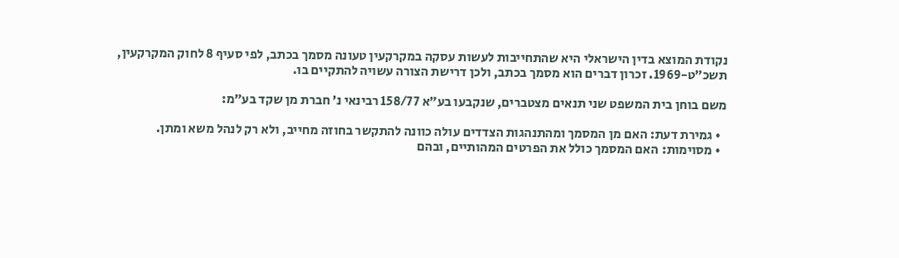נקודת המוצא בדין הישראלי היא שהתחייבות לעשות עסקה במקרקעין טעונה מסמך בכתב, לפי סעיף 8 לחוק המקרקעין, תשכ״ט-1969. זכרון דברים הוא מסמך בכתב, ולכן דרישת הצורה עשויה להתקיים בו.

משם בוחן בית המשפט שני תנאים מצטברים, שנקבעו בע״א 158/77 רבינאי נ׳ חברת מן שקד בע״מ:

  • גמירת דעת: האם מן המסמך ומהתנהגות הצדדים עולה כוונה להתקשר בחוזה מחייב, ולא רק לנהל משא ומתן.
  • מסוימות: האם המסמך כולל את הפרטים המהותיים, ובהם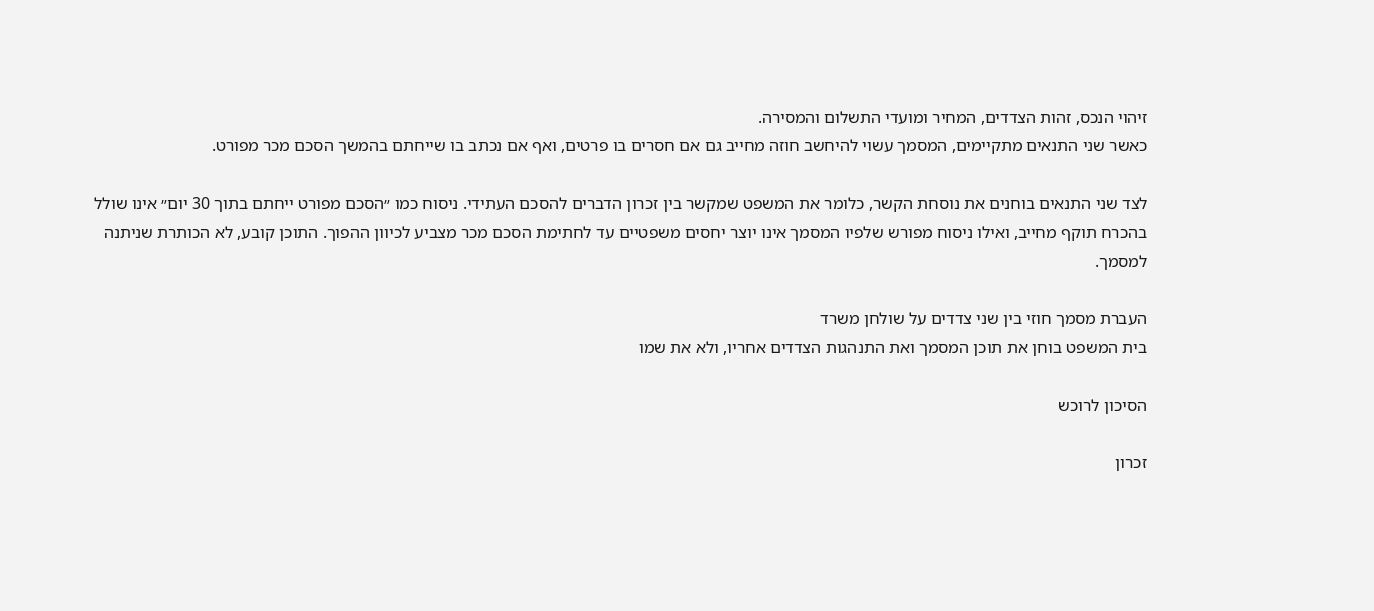זיהוי הנכס, זהות הצדדים, המחיר ומועדי התשלום והמסירה.
כאשר שני התנאים מתקיימים, המסמך עשוי להיחשב חוזה מחייב גם אם חסרים בו פרטים, ואף אם נכתב בו שייחתם בהמשך הסכם מכר מפורט.

לצד שני התנאים בוחנים את נוסחת הקשר, כלומר את המשפט שמקשר בין זכרון הדברים להסכם העתידי. ניסוח כמו ״הסכם מפורט ייחתם בתוך 30 יום״ אינו שולל בהכרח תוקף מחייב, ואילו ניסוח מפורש שלפיו המסמך אינו יוצר יחסים משפטיים עד לחתימת הסכם מכר מצביע לכיוון ההפוך. התוכן קובע, לא הכותרת שניתנה למסמך.

העברת מסמך חוזי בין שני צדדים על שולחן משרד
בית המשפט בוחן את תוכן המסמך ואת התנהגות הצדדים אחריו, ולא את שמו

הסיכון לרוכש

זכרון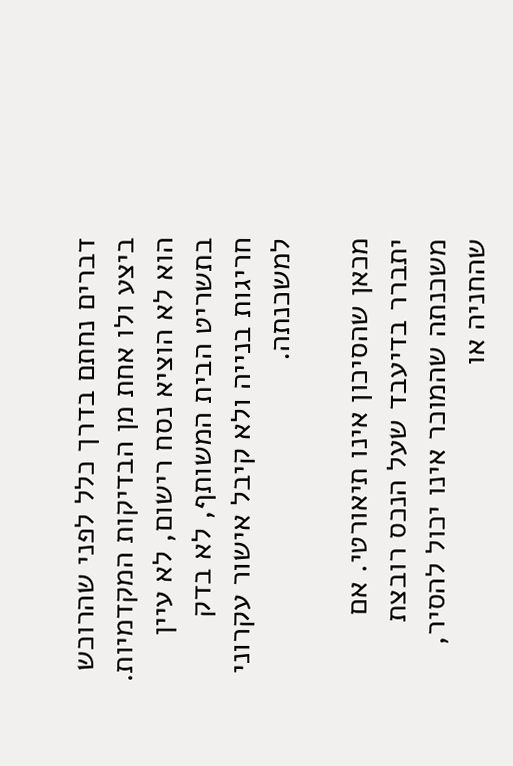דברים נחתם בדרך כלל לפני שהרוכש ביצע ולו אחת מן הבדיקות המקדמיות. הוא לא הוציא נסח רישום, לא עיין בתשריט הבית המשותף, לא בדק חריגות בנייה ולא קיבל אישור עקרוני למשכנתה.

מכאן שהסיכון אינו תיאורטי. אם יתברר בדיעבד שעל הנכס רובצת משכנתה שהמוכר אינו יכול להסיר, שהחניה או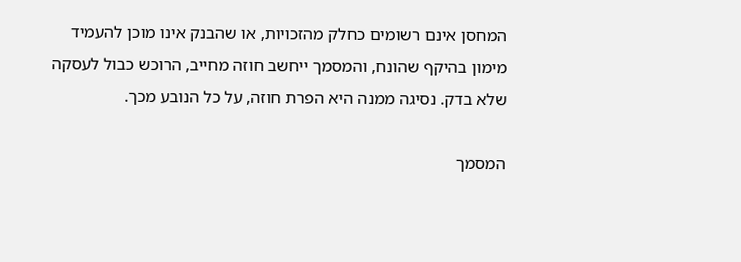המחסן אינם רשומים כחלק מהזכויות, או שהבנק אינו מוכן להעמיד מימון בהיקף שהונח, והמסמך ייחשב חוזה מחייב, הרוכש כבול לעסקה שלא בדק. נסיגה ממנה היא הפרת חוזה, על כל הנובע מכך.

המסמך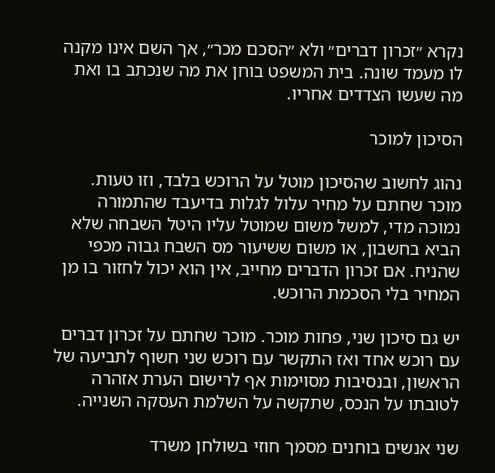נקרא ״זכרון דברים״ ולא ״הסכם מכר״, אך השם אינו מקנה לו מעמד שונה. בית המשפט בוחן את מה שנכתב בו ואת מה שעשו הצדדים אחריו.

הסיכון למוכר

נהוג לחשוב שהסיכון מוטל על הרוכש בלבד, וזו טעות. מוכר שחתם על מחיר עלול לגלות בדיעבד שהתמורה נמוכה מדי, למשל משום שמוטל עליו היטל השבחה שלא הביא בחשבון, או משום ששיעור מס השבח גבוה מכפי שהניח. אם זכרון הדברים מחייב, אין הוא יכול לחזור בו מן המחיר בלי הסכמת הרוכש.

יש גם סיכון שני, פחות מוכר. מוכר שחתם על זכרון דברים עם רוכש אחד ואז התקשר עם רוכש שני חשוף לתביעה של הראשון, ובנסיבות מסוימות אף לרישום הערת אזהרה לטובתו על הנכס, שתקשה על השלמת העסקה השנייה.

שני אנשים בוחנים מסמך חוזי בשולחן משרד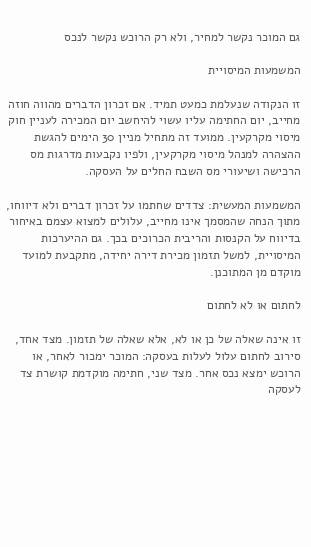גם המוכר נקשר למחיר, ולא רק הרוכש נקשר לנכס

המשמעות המיסויית

זו הנקודה שנעלמת כמעט תמיד. אם זכרון הדברים מהווה חוזה מחייב, יום החתימה עליו עשוי להיחשב יום המכירה לעניין חוק מיסוי מקרקעין. ממועד זה מתחיל מניין 30 הימים להגשת ההצהרה למנהל מיסוי מקרקעין, ולפיו נקבעות מדרגות מס הרכישה ושיעורי מס השבח החלים על העסקה.

המשמעות המעשית: צדדים שחתמו על זכרון דברים ולא דיווחו, מתוך הנחה שהמסמך אינו מחייב, עלולים למצוא עצמם באיחור בדיווח על הקנסות והריבית הכרוכים בכך. גם ההיערכות המיסויית, למשל תזמון מכירת דירה יחידה, מתקבעת למועד מוקדם מן המתוכנן.

לחתום או לא לחתום

זו אינה שאלה של כן או לא, אלא שאלה של תזמון. מצד אחד, סירוב לחתום עלול לעלות בעסקה: המוכר ימכור לאחר, או הרוכש ימצא נכס אחר. מצד שני, חתימה מוקדמת קושרת צד לעסקה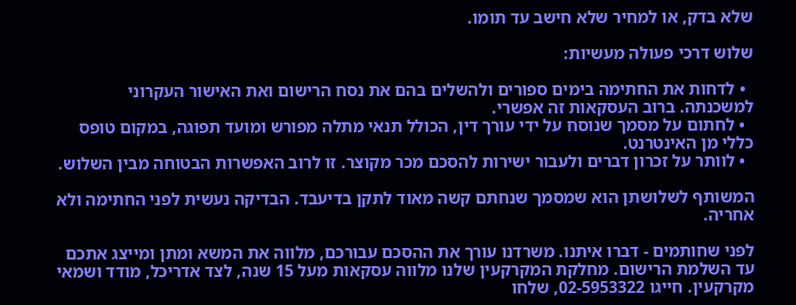שלא בדק, או למחיר שלא חישב עד תומו.

שלוש דרכי פעולה מעשיות:

  • לדחות את החתימה בימים ספורים ולהשלים בהם את נסח הרישום ואת האישור העקרוני למשכנתה. ברוב העסקאות זה אפשרי.
  • לחתום על מסמך שנוסח על ידי עורך דין, הכולל תנאי מתלה מפורש ומועד תפוגה, במקום טופס כללי מן האינטרנט.
  • לוותר על זכרון דברים ולעבור ישירות להסכם מכר מקוצר. זו לרוב האפשרות הבטוחה מבין השלוש.

המשותף לשלושתן הוא שמסמך שנחתם קשה מאוד לתקן בדיעבד. הבדיקה נעשית לפני החתימה ולא אחריה.

לפני שחותמים - דברו איתנו. משרדנו עורך את ההסכם עבורכם, מלווה את המשא ומתן ומייצג אתכם עד השלמת הרישום. מחלקת המקרקעין שלנו מלווה עסקאות מעל 15 שנה, לצד אדריכל, מודד ושמאי מקרקעין. חייגו 02-5953322, שלחו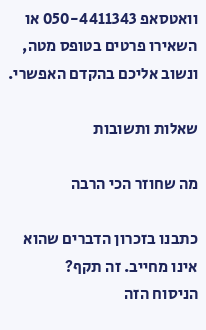וואטסאפ 050-4411343 או השאירו פרטים בטופס מטה, ונשוב אליכם בהקדם האפשרי.

שאלות ותשובות

מה שחוזר הכי הרבה

כתבנו בזכרון הדברים שהוא אינו מחייב. זה תקף?
הניסוח הזה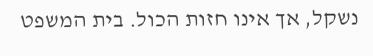נשקל, אך אינו חזות הכול. בית המשפט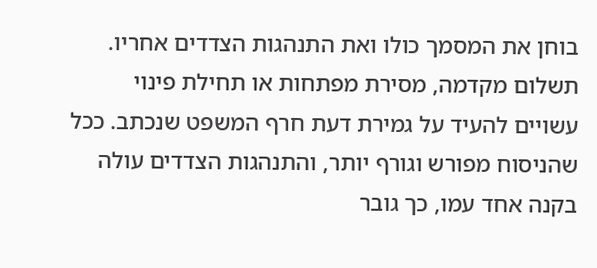בוחן את המסמך כולו ואת התנהגות הצדדים אחריו. תשלום מקדמה, מסירת מפתחות או תחילת פינוי עשויים להעיד על גמירת דעת חרף המשפט שנכתב. ככל שהניסוח מפורש וגורף יותר, והתנהגות הצדדים עולה בקנה אחד עמו, כך גובר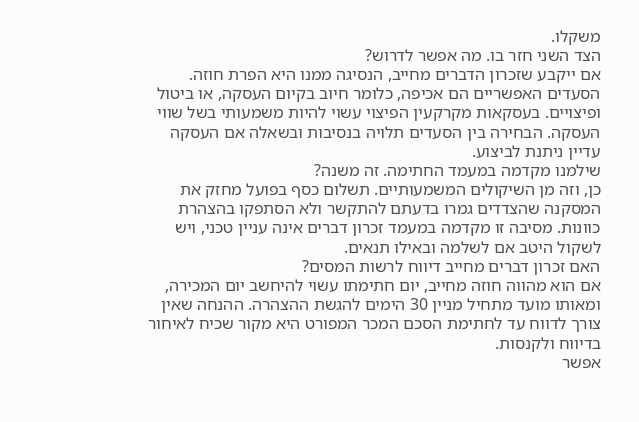משקלו.
הצד השני חזר בו. מה אפשר לדרוש?
אם ייקבע שזכרון הדברים מחייב, הנסיגה ממנו היא הפרת חוזה. הסעדים האפשריים הם אכיפה, כלומר חיוב בקיום העסקה, או ביטול ופיצויים. בעסקאות מקרקעין הפיצוי עשוי להיות משמעותי בשל שווי העסקה. הבחירה בין הסעדים תלויה בנסיבות ובשאלה אם העסקה עדיין ניתנת לביצוע.
שילמנו מקדמה במעמד החתימה. זה משנה?
כן, וזה מן השיקולים המשמעותיים. תשלום כסף בפועל מחזק את המסקנה שהצדדים גמרו בדעתם להתקשר ולא הסתפקו בהצהרת כוונות. מסיבה זו מקדמה במעמד זכרון דברים אינה עניין טכני, ויש לשקול היטב אם לשלמה ובאילו תנאים.
האם זכרון דברים מחייב דיווח לרשות המסים?
אם הוא מהווה חוזה מחייב, יום חתימתו עשוי להיחשב יום המכירה, ומאותו מועד מתחיל מניין 30 הימים להגשת ההצהרה. ההנחה שאין צורך לדווח עד לחתימת הסכם המכר המפורט היא מקור שכיח לאיחור בדיווח ולקנסות.
אפשר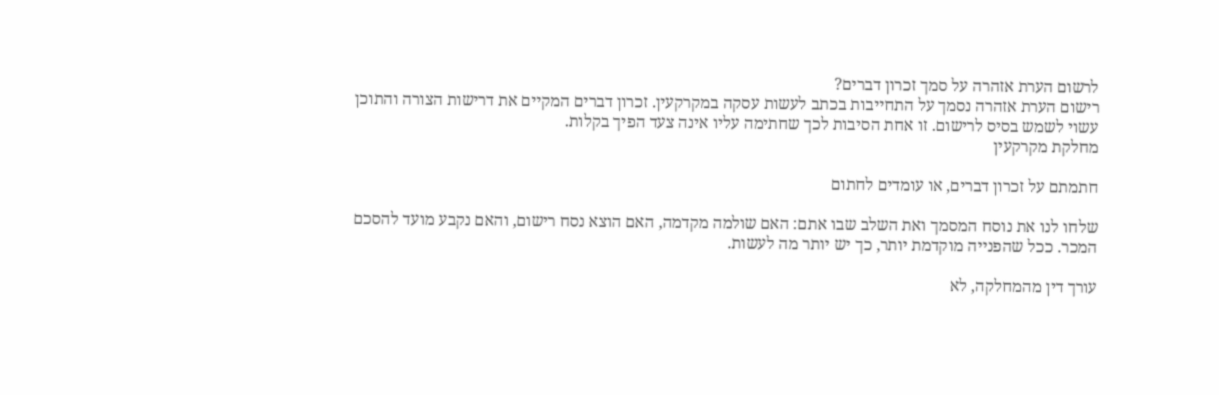לרשום הערת אזהרה על סמך זכרון דברים?
רישום הערת אזהרה נסמך על התחייבות בכתב לעשות עסקה במקרקעין. זכרון דברים המקיים את דרישות הצורה והתוכן עשוי לשמש בסיס לרישום. זו אחת הסיבות לכך שחתימה עליו אינה צעד הפיך בקלות.
מחלקת מקרקעין

חתמתם על זכרון דברים, או עומדים לחתום

שלחו לנו את נוסח המסמך ואת השלב שבו אתם: האם שולמה מקדמה, האם הוצא נסח רישום, והאם נקבע מועד להסכם המכר. ככל שהפנייה מוקדמת יותר, כך יש יותר מה לעשות.

עורך דין מהמחלקה, לא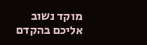מוקד נשוב אליכם בהקדם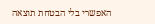האפשרי בלי הבטחת תוצאה